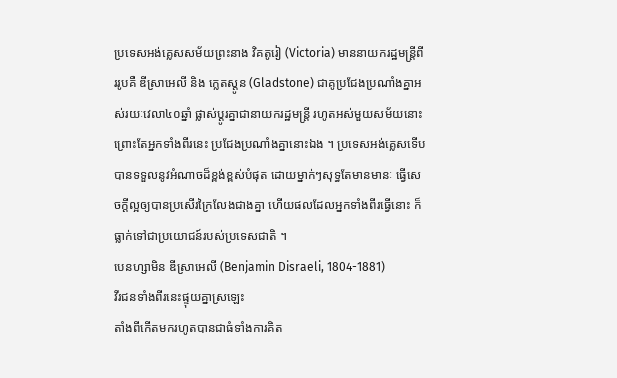ប្រទេសអង់គ្លេសសម័យព្រះនាង វិគតូរៀ (Victoria) មាននាយករដ្ឋមន្ត្រីពីររូបគឺ ឌីស្រាអេលី និង ក្លេតស្តូន (Gladstone) ជាគូប្រជែងប្រណាំងគ្នាអស់រយៈវេលា៤០ឆ្នាំ ផ្លាស់ប្ដូរគ្នាជានាយករដ្ឋមន្ត្រី រហូតអស់មួយសម័យនោះ ព្រោះតែអ្នកទាំងពីរនេះ ប្រជែងប្រណាំងគ្នានោះឯង ។ ប្រទេសអង់គ្លេសទើបបានទទួលនូវអំណាចដ៏ខ្ពង់ខ្ពស់បំផុត ដោយម្នាក់ៗសុទ្ធតែមានមានៈ ធ្វើសេចក្ដីល្អឲ្យបានប្រសើរក្រៃលែងជាងគ្នា ហើយផលដែលអ្នកទាំងពីរធ្វើនោះ ក៏ធ្លាក់ទៅជាប្រយោជន៍របស់ប្រទេសជាតិ ។
បេនហ្សាមិន ឌីស្រាអេលី (Benjamin Disraeli, 1804-1881)
វីរជនទាំងពីរនេះផ្ទុយគ្នាស្រឡេះ
តាំងពីកើតមករហូតបានជាធំទាំងការគិត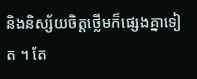និងនិស្ស័យចិត្តថ្លើមក៏ផ្សេងគ្នាទៀត ។ តែ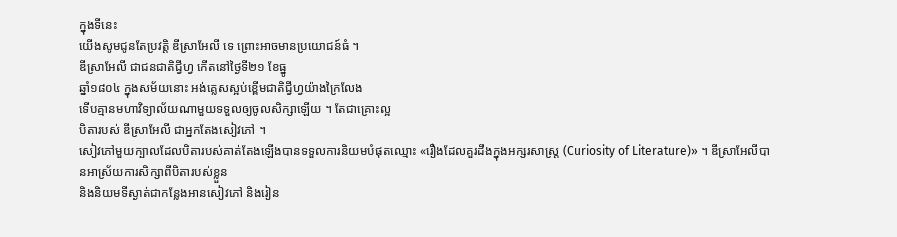ក្នុងទីនេះ
យើងសូមជូនតែប្រវត្តិ ឌីស្រាអែលី ទេ ព្រោះអាចមានប្រយោជន៍ធំ ។
ឌីស្រាអែលី ជាជនជាតិជ្វីហ្វ កើតនៅថ្ងៃទី២១ ខែធ្នូ
ឆ្នាំ១៨០៤ ក្នុងសម័យនោះ អង់គ្លេសស្អប់ខ្ពើមជាតិជ្វីហ្វយ៉ាងក្រៃលែង
ទើបគ្មានមហាវិទ្យាល័យណាមួយទទួលឲ្យចូលសិក្សាឡើយ ។ តែជាគ្រោះល្អ
បិតារបស់ ឌីស្រាអែលី ជាអ្នកតែងសៀវភៅ ។
សៀវភៅមួយក្បាលដែលបិតារបស់គាត់តែងឡើងបានទទួលការនិយមបំផុតឈ្មោះ «រឿងដែលគួរដឹងក្នុងអក្សរសាស្ត្រ (Curiosity of Literature)» ។ ឌីស្រាអែលីបានអាស្រ័យការសិក្សាពីបិតារបស់ខ្លួន
និងនិយមទីស្ងាត់ជាកន្លែងអានសៀវភៅ និងរៀន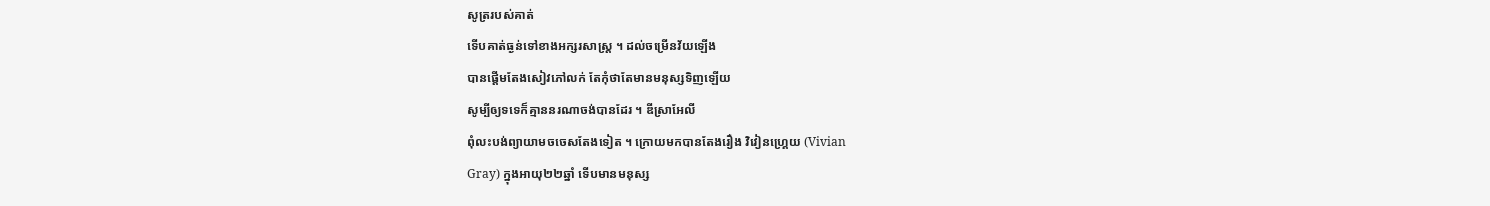សូត្ររបស់គាត់
ទើបគាត់ធ្ងន់ទៅខាងអក្សរសាស្ត្រ ។ ដល់ចម្រើនវ័យឡើង
បានផ្ដើមតែងសៀវភៅលក់ តែកុំថាតែមានមនុស្សទិញឡើយ
សូម្បីឲ្យទទេក៏គ្មាននរណាចង់បានដែរ ។ ឌីស្រាអែលី
ពុំលះបង់ព្យាយាមចចេសតែងទៀត ។ ក្រោយមកបានតែងរឿង វិវៀនហ្គ្រេយ (Vivian
Gray) ក្នុងអាយុ២២ឆ្នាំ ទើបមានមនុស្ស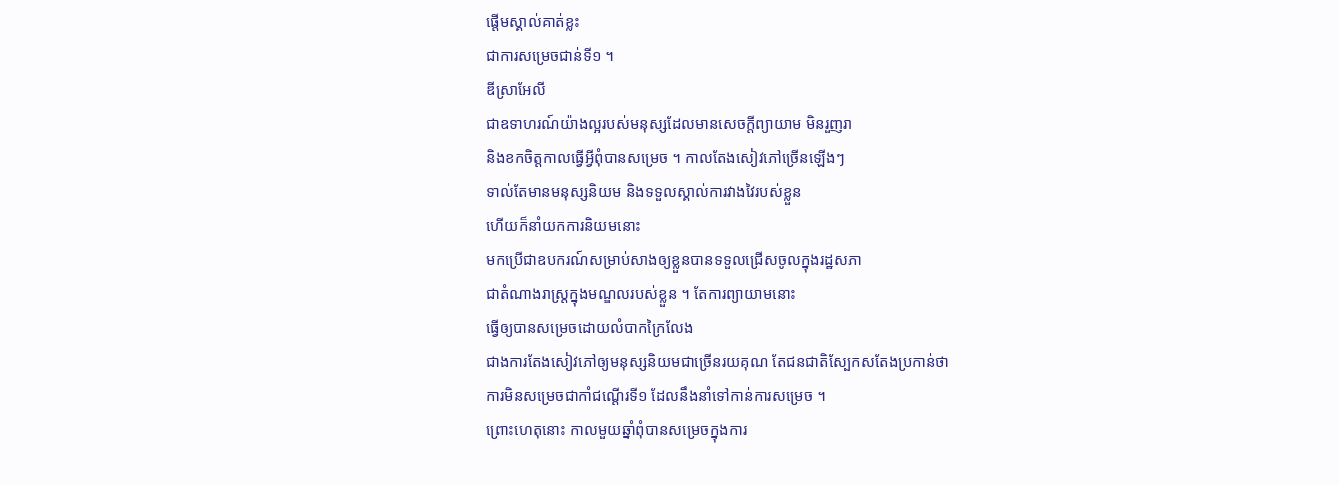ផ្ដើមស្គាល់គាត់ខ្លះ
ជាការសម្រេចជាន់ទី១ ។
ឌីស្រាអែលី
ជាឧទាហរណ៍យ៉ាងល្អរបស់មនុស្សដែលមានសេចក្ដីព្យាយាម មិនរួញរា
និងខកចិត្តកាលធ្វើអ្វីពុំបានសម្រេច ។ កាលតែងសៀវភៅច្រើនឡើងៗ
ទាល់តែមានមនុស្សនិយម និងទទួលស្គាល់ការវាងវៃរបស់ខ្លួន
ហើយក៏នាំយកការនិយមនោះ
មកប្រើជាឧបករណ៍សម្រាប់សាងឲ្យខ្លួនបានទទួលជ្រើសចូលក្នុងរដ្ឋសភា
ជាតំណាងរាស្ត្រក្នុងមណ្ឌលរបស់ខ្លួន ។ តែការព្យាយាមនោះ
ធ្វើឲ្យបានសម្រេចដោយលំបាកក្រៃលែង
ជាងការតែងសៀវភៅឲ្យមនុស្សនិយមជាច្រើនរយគុណ តែជនជាតិស្បែកសតែងប្រកាន់ថា
ការមិនសម្រេចជាកាំជណ្ដើរទី១ ដែលនឹងនាំទៅកាន់ការសម្រេច ។
ព្រោះហេតុនោះ កាលមួយឆ្នាំពុំបានសម្រេចក្នុងការ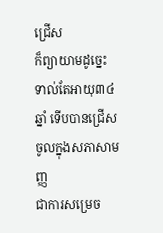ជ្រើស
ក៏ព្យាយាមដូច្នេះទាល់តែអាយុ៣៤ឆ្នាំ ទើបបានជ្រើសចូលក្នុងសភាសាមញ្ញ
ជាការសម្រេច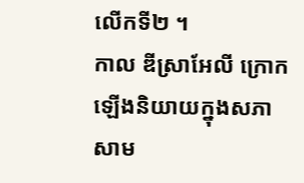លើកទី២ ។
កាល ឌីស្រាអែលី ក្រោកឡើងនិយាយក្នុងសភាសាម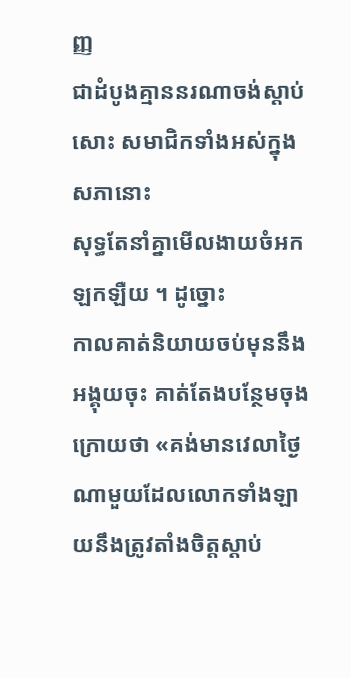ញ្ញ
ជាដំបូងគ្មាននរណាចង់ស្ដាប់សោះ សមាជិកទាំងអស់ក្នុងសភានោះ
សុទ្ធតែនាំគ្នាមើលងាយចំអកឡកឡឺយ ។ ដូច្នោះ
កាលគាត់និយាយចប់មុននឹងអង្គុយចុះ គាត់តែងបន្ថែមចុងក្រោយថា «គង់មានវេលាថ្ងៃណាមួយដែលលោកទាំងឡាយនឹងត្រូវតាំងចិត្តស្ដាប់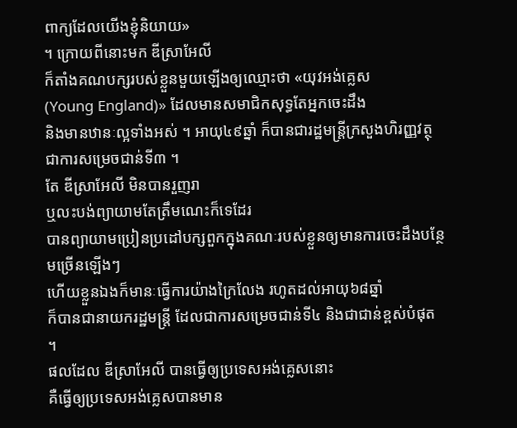ពាក្យដែលយើងខ្ញុំនិយាយ»
។ ក្រោយពីនោះមក ឌីស្រាអែលី
ក៏តាំងគណបក្សរបស់ខ្លួនមួយឡើងឲ្យឈ្មោះថា «យុវអង់គ្លេស
(Young England)» ដែលមានសមាជិកសុទ្ធតែអ្នកចេះដឹង
និងមានឋានៈល្អទាំងអស់ ។ អាយុ៤៩ឆ្នាំ ក៏បានជារដ្ឋមន្ត្រីក្រសួងហិរញ្ញវត្ថុ
ជាការសម្រេចជាន់ទី៣ ។
តែ ឌីស្រាអែលី មិនបានរួញរា
ឬលះបង់ព្យាយាមតែត្រឹមណេះក៏ទេដែរ
បានព្យាយាមប្រៀនប្រដៅបក្សពួកក្នុងគណៈរបស់ខ្លួនឲ្យមានការចេះដឹងបន្ថែមច្រើនឡើងៗ
ហើយខ្លួនឯងក៏មានៈធ្វើការយ៉ាងក្រៃលែង រហូតដល់អាយុ៦៨ឆ្នាំ
ក៏បានជានាយករដ្ឋមន្ត្រី ដែលជាការសម្រេចជាន់ទី៤ និងជាជាន់ខ្ពស់បំផុត
។
ផលដែល ឌីស្រាអែលី បានធ្វើឲ្យប្រទេសអង់គ្លេសនោះ
គឺធ្វើឲ្យប្រទេសអង់គ្លេសបានមាន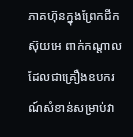ភាគហ៊ុនក្នុងព្រែកជីក ស៊ុយអេ ពាក់កណ្ដាល
ដែលជាគ្រឿងឧបករណ៍សំខាន់សម្រាប់វា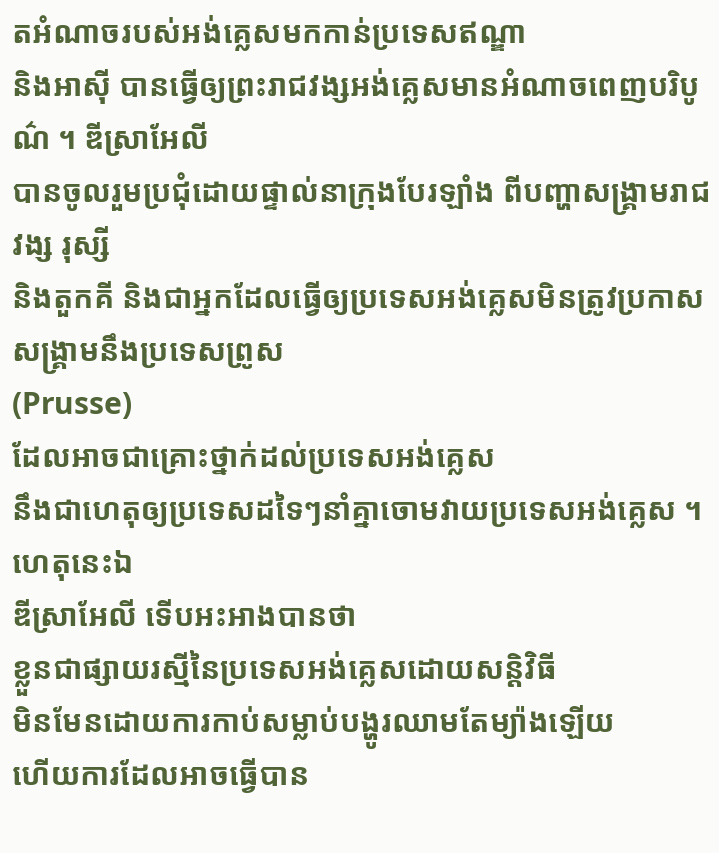តអំណាចរបស់អង់គ្លេសមកកាន់ប្រទេសឥណ្ឌា
និងអាស៊ី បានធ្វើឲ្យព្រះរាជវង្សអង់គ្លេសមានអំណាចពេញបរិបូណ៌ ។ ឌីស្រាអែលី
បានចូលរួមប្រជុំដោយផ្ទាល់នាក្រុងបែរឡាំង ពីបញ្ហាសង្គ្រាមរាជវង្ស រុស្សី
និងតួកគី និងជាអ្នកដែលធ្វើឲ្យប្រទេសអង់គ្លេសមិនត្រូវប្រកាសសង្គ្រាមនឹងប្រទេសព្រូស
(Prusse)
ដែលអាចជាគ្រោះថ្នាក់ដល់ប្រទេសអង់គ្លេស
នឹងជាហេតុឲ្យប្រទេសដទៃៗនាំគ្នាចោមវាយប្រទេសអង់គ្លេស ។ ហេតុនេះឯ
ឌីស្រាអែលី ទើបអះអាងបានថា
ខ្លួនជាផ្សាយរស្មីនៃប្រទេសអង់គ្លេសដោយសន្តិវិធី
មិនមែនដោយការកាប់សម្លាប់បង្ហូរឈាមតែម្យ៉ាងឡើយ
ហើយការដែលអាចធ្វើបាន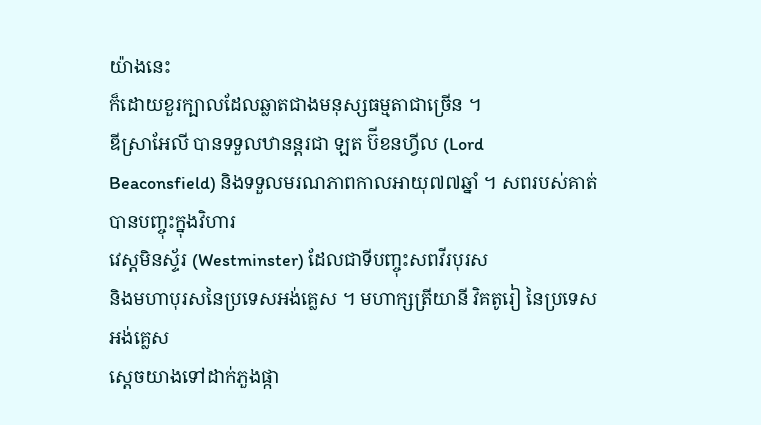យ៉ាងនេះ
ក៏ដោយខួរក្បាលដែលឆ្លាតជាងមនុស្សធម្មតាជាច្រើន ។
ឌីស្រាអែលី បានទទួលឋានន្តរជា ឡត ប៊ីខនហ្វីល (Lord
Beaconsfield) និងទទួលមរណភាពកាលអាយុ៧៧ឆ្នាំ ។ សពរបស់គាត់បានបញ្ចុះក្នុងវិហារ
វេស្តមិនស្ទ័រ (Westminster) ដែលជាទីបញ្ចុះសពវីរបុរស
និងមហាបុរសនៃប្រទេសអង់គ្លេស ។ មហាក្សត្រីយានី វិគតូរៀ នៃប្រទេសអង់គ្លេស
ស្ដេចយាងទៅដាក់ភួងផ្កា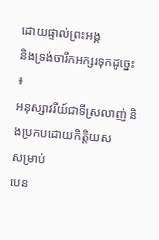ដោយផ្ទាល់ព្រះអង្គ
និងទ្រង់ចារឹកអក្សរទុកដូច្នេះ ៖
អនុស្សាវរីយ៍ជាទីស្រលាញ់ និងប្រកបដោយកិត្តិយស
សម្រាប់
បេន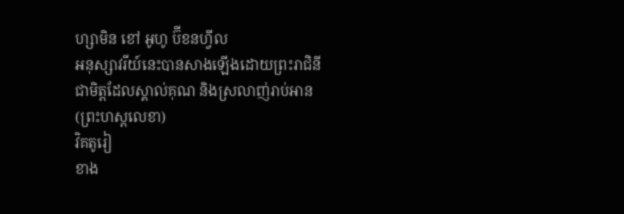ហ្សាមិន ខៅ អូហូ ប៊ីខនហ្វីល
អនុស្សាវរីយ៍នេះបានសាងឡើងដោយព្រះរាជិនី
ជាមិត្តដែលស្គាល់គុណ និងស្រលាញ់រាប់អាន
(ព្រះហស្តលេខា)
វិគតូរៀ
ខាង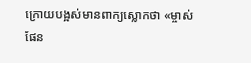ក្រោយបង្អស់មានពាក្យស្លោកថា «ម្ចាស់ផែន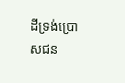ដីទ្រង់ប្រោសជន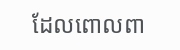ដែលពោលពា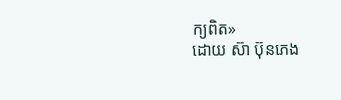ក្យពិត»
ដោយ ស៊ា ប៊ុនភេង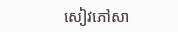សៀវភៅសា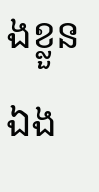ងខ្លួនឯង